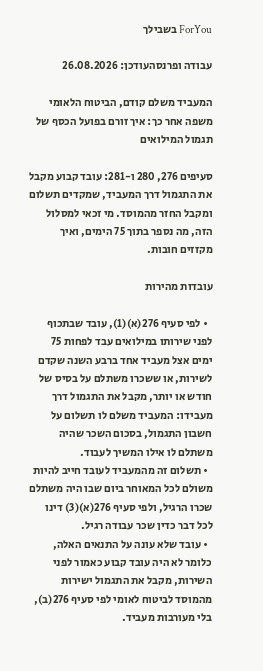ForYou בשבילך

עבודה ופרנסהעודכן: 26.08.2026

המעביד משלם קודם, הביטוח הלאומי משפה אחר כך: איך זורם בפועל הכסף של תגמול המילואים

סעיפים 276, 280 ו-281: עובד קבוע מקבל את התגמול דרך המעביד, שמקדים תשלום ומקבל החזר מהמוסד. מי זכאי למסלול הזה, מה נספר בתוך 75 הימים, ואיך מקזזים חובות.

עובדות מהירות

  • לפי סעיף 276(א)(1), עובד שבתכוף לפני שירותו במילואים עבד לפחות 75 ימים אצל מעביד אחד ברבע השנה שקדם לשירות, או ששכרו משתלם על בסיס של חודש או יותר, מקבל את התגמול דרך מעבידו: המעביד משלם לו תשלום על חשבון התגמול, בסכום השכר שהיה משתלם לו אילו המשיך לעבוד.
  • תשלום זה מהמעביד לעובד חייב להיות משולם לכל המאוחר ביום שבו היה משתלם שכרו הרגיל, ולפי סעיף 276(א)(3) דינו לכל דבר כדין שכר עבודה רגיל.
  • עובד שלא עונה על התנאים האלה, כלומר לא היה עובד קבוע כאמור לפני השירות, מקבל את התגמול ישירות מהמוסד לביטוח לאומי לפי סעיף 276(ב), בלי מעורבות מעביד.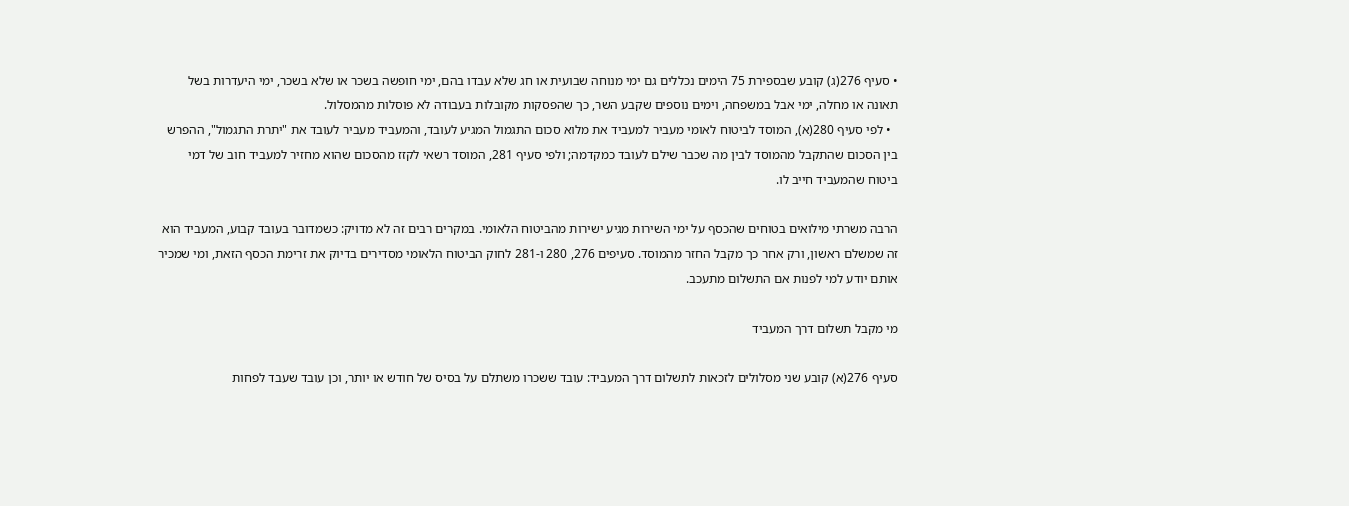• סעיף 276(ג) קובע שבספירת 75 הימים נכללים גם ימי מנוחה שבועית או חג שלא עבדו בהם, ימי חופשה בשכר או שלא בשכר, ימי היעדרות בשל תאונה או מחלה, ימי אבל במשפחה, וימים נוספים שקבע השר, כך שהפסקות מקובלות בעבודה לא פוסלות מהמסלול.
  • לפי סעיף 280(א), המוסד לביטוח לאומי מעביר למעביד את מלוא סכום התגמול המגיע לעובד, והמעביד מעביר לעובד את "יתרת התגמול", ההפרש בין הסכום שהתקבל מהמוסד לבין מה שכבר שילם לעובד כמקדמה; ולפי סעיף 281, המוסד רשאי לקזז מהסכום שהוא מחזיר למעביד חוב של דמי ביטוח שהמעביד חייב לו.

הרבה משרתי מילואים בטוחים שהכסף על ימי השירות מגיע ישירות מהביטוח הלאומי. במקרים רבים זה לא מדויק: כשמדובר בעובד קבוע, המעביד הוא זה שמשלם ראשון, ורק אחר כך מקבל החזר מהמוסד. סעיפים 276, 280 ו-281 לחוק הביטוח הלאומי מסדירים בדיוק את זרימת הכסף הזאת, ומי שמכיר אותם יודע למי לפנות אם התשלום מתעכב.

מי מקבל תשלום דרך המעביד

סעיף 276(א) קובע שני מסלולים לזכאות לתשלום דרך המעביד: עובד ששכרו משתלם על בסיס של חודש או יותר, וכן עובד שעבד לפחות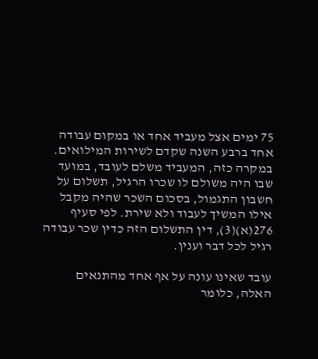75 ימים אצל מעביד אחד או במקום עבודה אחד ברבע השנה שקדם לשירות המילואים. במקרה כזה, המעביד משלם לעובד, במועד שבו היה משולם לו שכרו הרגיל, תשלום על חשבון התגמול, בסכום השכר שהיה מקבל אילו המשיך לעבוד ולא שירת. לפי סעיף 276(א)(3), דין התשלום הזה כדין שכר עבודה רגיל לכל דבר וענין.

עובד שאינו עונה על אף אחד מהתנאים האלה, כלומר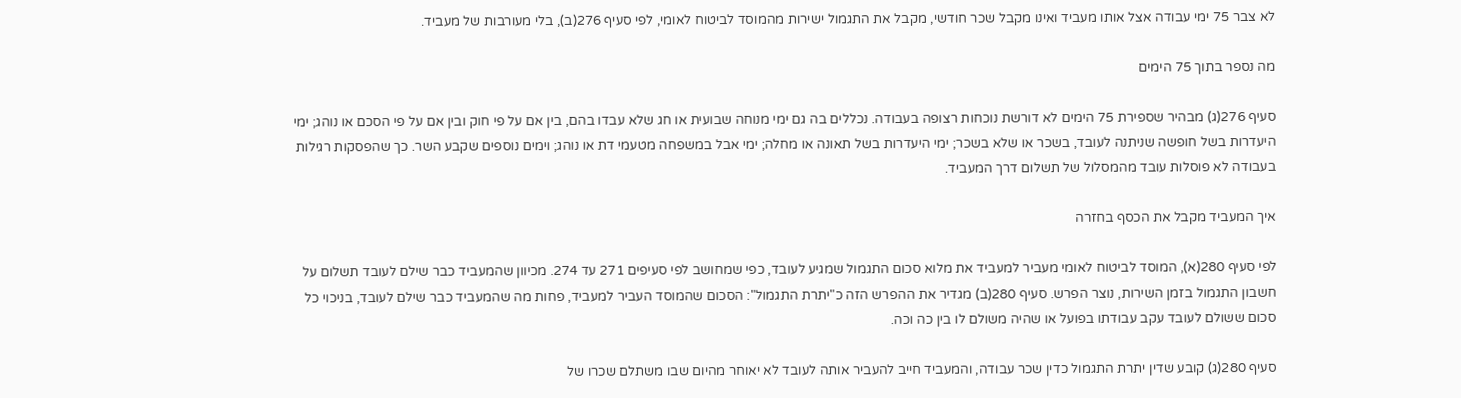לא צבר 75 ימי עבודה אצל אותו מעביד ואינו מקבל שכר חודשי, מקבל את התגמול ישירות מהמוסד לביטוח לאומי, לפי סעיף 276(ב), בלי מעורבות של מעביד.

מה נספר בתוך 75 הימים

סעיף 276(ג) מבהיר שספירת 75 הימים לא דורשת נוכחות רצופה בעבודה. נכללים בה גם ימי מנוחה שבועית או חג שלא עבדו בהם, בין אם על פי חוק ובין אם על פי הסכם או נוהג; ימי היעדרות בשל חופשה שניתנה לעובד, בשכר או שלא בשכר; ימי היעדרות בשל תאונה או מחלה; ימי אבל במשפחה מטעמי דת או נוהג; וימים נוספים שקבע השר. כך שהפסקות רגילות בעבודה לא פוסלות עובד מהמסלול של תשלום דרך המעביד.

איך המעביד מקבל את הכסף בחזרה

לפי סעיף 280(א), המוסד לביטוח לאומי מעביר למעביד את מלוא סכום התגמול שמגיע לעובד, כפי שמחושב לפי סעיפים 271 עד 274. מכיוון שהמעביד כבר שילם לעובד תשלום על חשבון התגמול בזמן השירות, נוצר הפרש. סעיף 280(ב) מגדיר את ההפרש הזה כ"יתרת התגמול": הסכום שהמוסד העביר למעביד, פחות מה שהמעביד כבר שילם לעובד, בניכוי כל סכום ששולם לעובד עקב עבודתו בפועל או שהיה משולם לו בין כה וכה.

סעיף 280(ג) קובע שדין יתרת התגמול כדין שכר עבודה, והמעביד חייב להעביר אותה לעובד לא יאוחר מהיום שבו משתלם שכרו של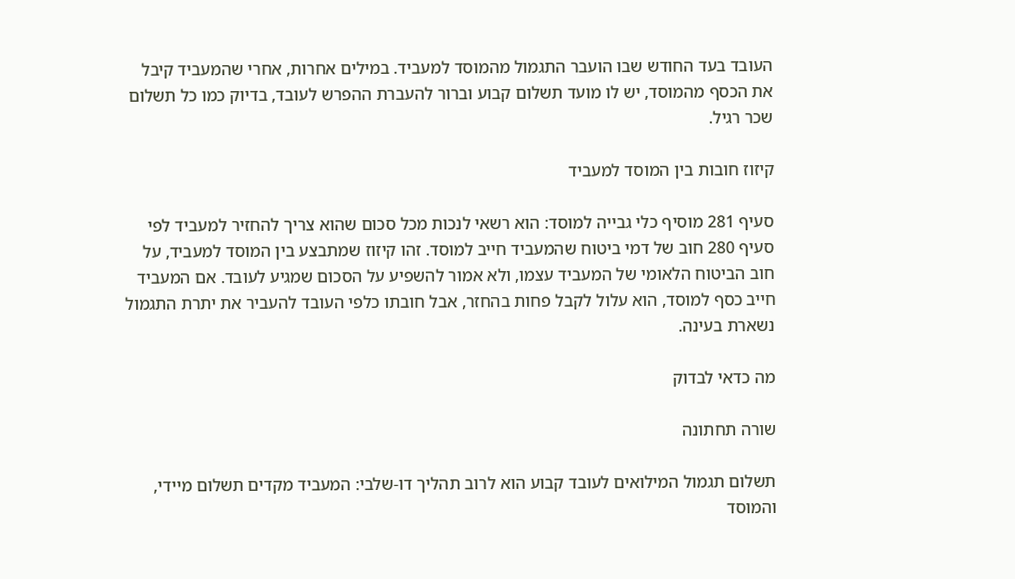העובד בעד החודש שבו הועבר התגמול מהמוסד למעביד. במילים אחרות, אחרי שהמעביד קיבל את הכסף מהמוסד, יש לו מועד תשלום קבוע וברור להעברת ההפרש לעובד, בדיוק כמו כל תשלום שכר רגיל.

קיזוז חובות בין המוסד למעביד

סעיף 281 מוסיף כלי גבייה למוסד: הוא רשאי לנכות מכל סכום שהוא צריך להחזיר למעביד לפי סעיף 280 חוב של דמי ביטוח שהמעביד חייב למוסד. זהו קיזוז שמתבצע בין המוסד למעביד, על חוב הביטוח הלאומי של המעביד עצמו, ולא אמור להשפיע על הסכום שמגיע לעובד. אם המעביד חייב כסף למוסד, הוא עלול לקבל פחות בהחזר, אבל חובתו כלפי העובד להעביר את יתרת התגמול נשארת בעינה.

מה כדאי לבדוק

שורה תחתונה

תשלום תגמול המילואים לעובד קבוע הוא לרוב תהליך דו-שלבי: המעביד מקדים תשלום מיידי, והמוסד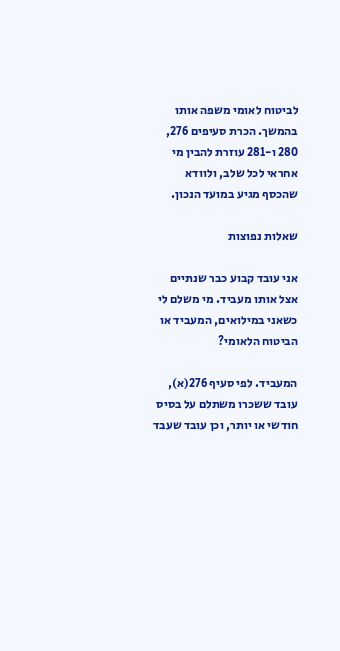לביטוח לאומי משפה אותו בהמשך. הכרת סעיפים 276, 280 ו-281 עוזרת להבין מי אחראי לכל שלב, ולוודא שהכסף מגיע במועד הנכון.

שאלות נפוצות

אני עובד קבוע כבר שנתיים אצל אותו מעביד. מי משלם לי כשאני במילואים, המעביד או הביטוח הלאומי?

המעביד. לפי סעיף 276(א), עובד ששכרו משתלם על בסיס חודשי או יותר, וכן עובד שעבד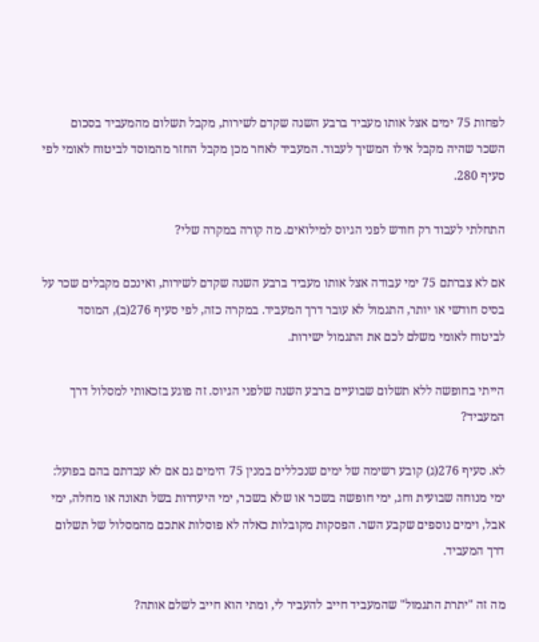לפחות 75 ימים אצל אותו מעביד ברבע השנה שקדם לשירות, מקבל תשלום מהמעביד בסכום השכר שהיה מקבל אילו המשיך לעבוד. המעביד לאחר מכן מקבל החזר מהמוסד לביטוח לאומי לפי סעיף 280.

התחלתי לעבוד רק חודש לפני הגיוס למילואים. מה קורה במקרה שלי?

אם לא צברתם 75 ימי עבודה אצל אותו מעביד ברבע השנה שקדם לשירות, ואינכם מקבלים שכר על בסיס חודשי או יותר, התגמול לא עובר דרך המעביד. במקרה כזה, לפי סעיף 276(ב), המוסד לביטוח לאומי משלם לכם את התגמול ישירות.

הייתי בחופשה ללא תשלום שבועיים ברבע השנה שלפני הגיוס. זה פוגע בזכאותי למסלול דרך המעביד?

לא. סעיף 276(ג) קובע רשימה של ימים שנכללים במנין 75 הימים גם אם לא עבדתם בהם בפועל: ימי מנוחה שבועית וחג, ימי חופשה בשכר או שלא בשכר, ימי היעדרות בשל תאונה או מחלה, ימי אבל, וימים נוספים שקבע השר. הפסקות מקובלות כאלה לא פוסלות אתכם מהמסלול של תשלום דרך המעביד.

מה זה "יתרת התגמול" שהמעביד חייב להעביר לי, ומתי הוא חייב לשלם אותה?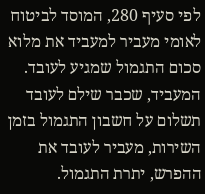לפי סעיף 280, המוסד לביטוח לאומי מעביר למעביד את מלוא סכום התגמול שמגיע לעובד. המעביד, שכבר שילם לעובד תשלום על חשבון התגמול בזמן השירות, מעביר לעובד את ההפרש, יתרת התגמול.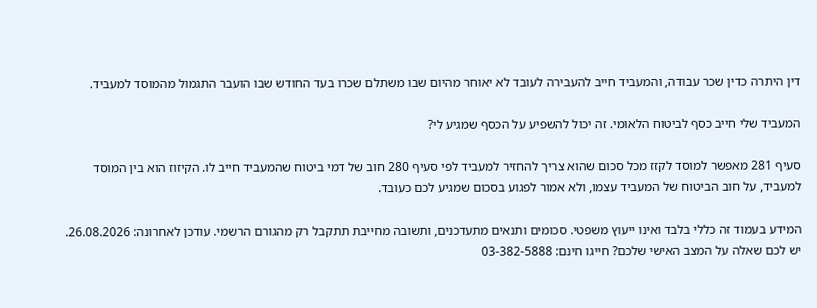דין היתרה כדין שכר עבודה, והמעביד חייב להעבירה לעובד לא יאוחר מהיום שבו משתלם שכרו בעד החודש שבו הועבר התגמול מהמוסד למעביד.

המעביד שלי חייב כסף לביטוח הלאומי. זה יכול להשפיע על הכסף שמגיע לי?

סעיף 281 מאפשר למוסד לקזז מכל סכום שהוא צריך להחזיר למעביד לפי סעיף 280 חוב של דמי ביטוח שהמעביד חייב לו. הקיזוז הוא בין המוסד למעביד, על חוב הביטוח של המעביד עצמו, ולא אמור לפגוע בסכום שמגיע לכם כעובד.

המידע בעמוד זה כללי בלבד ואינו ייעוץ משפטי. סכומים ותנאים מתעדכנים, ותשובה מחייבת תתקבל רק מהגורם הרשמי. עודכן לאחרונה: 26.08.2026. יש לכם שאלה על המצב האישי שלכם? חייגו חינם: 03-382-5888